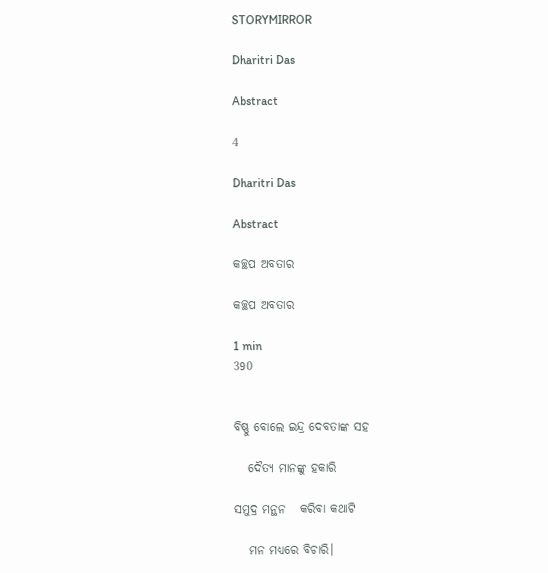STORYMIRROR

Dharitri Das

Abstract

4

Dharitri Das

Abstract

କଚ୍ଛପ ଅବତାର

କଚ୍ଛପ ଅବତାର

1 min
390


ବିଷ୍ଣୁ ବୋଲେ ଇନ୍ଦ୍ର ଦେବତାଙ୍କ ସହ

   ଦୈତ୍ୟ ମାନଙ୍କୁ ହକାରି

ସମୁଦ୍ର ମନ୍ଥନ   କରିବା କଥାଟି

   ମନ ମଧ୍ୟରେ ବିଚାରି।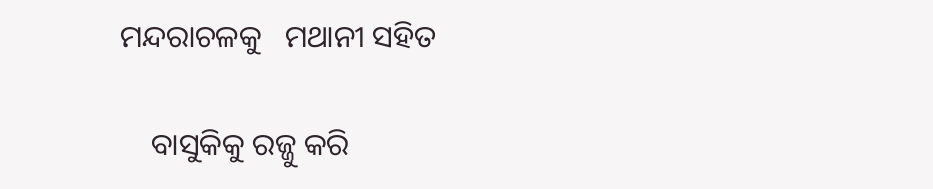ମନ୍ଦରାଚଳକୁ   ମଥାନୀ ସହିତ

    ବାସୁକିକୁ ରଜ୍ଜୁ କରି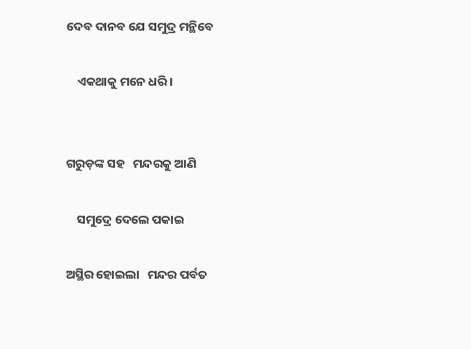ଦେବ ଦାନବ ଯେ ସମୁଦ୍ର ମନ୍ଥିବେ

    ଏକଥାକୁ ମନେ ଧରି ।


ଗରୁଡ଼ଙ୍କ ସହ   ମନ୍ଦରକୁ ଆଣି

    ସମୁଦ୍ରେ ଦେଲେ ପକାଇ

ଅସ୍ଥିର ହୋଇଲା   ମନ୍ଦର ପର୍ବତ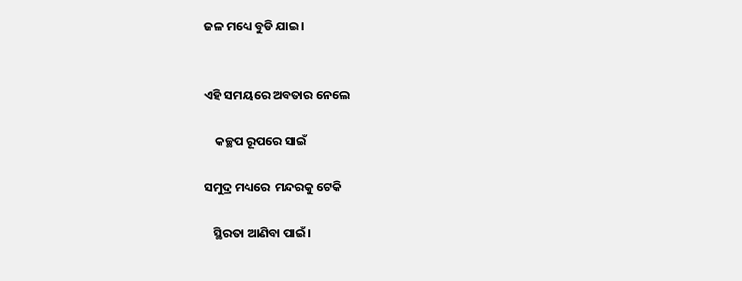ଜଳ ମଧ୍ୟେ ବୁଡି ଯାଇ।


ଏହି ସମୟରେ ଅବତାର ନେଲେ

    କଚ୍ଛପ ରୂପରେ ସାଇଁ

ସମୁଦ୍ର ମଧ୍ୟରେ  ମନ୍ଦରକୁ ଟେକି

   ସ୍ଥିରତା ଆଣିବା ପାଇଁ।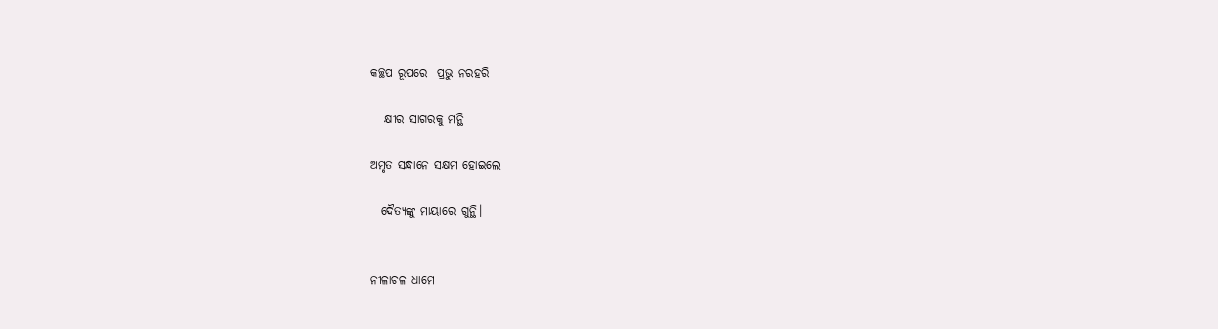କଚ୍ଛପ ରୂପରେ  ପ୍ରଭୁ ନରହରି

   କ୍ଷୀର ସାଗରକୁ ମନ୍ଥି

ଅମୃତ ସନ୍ଧାନେ ସକ୍ଷମ ହୋଇଲେ

  ଦୈତ୍ୟଙ୍କୁ ମାୟାରେ ଗୁନ୍ଥି।


ନୀଳାଚଳ ଧାମେ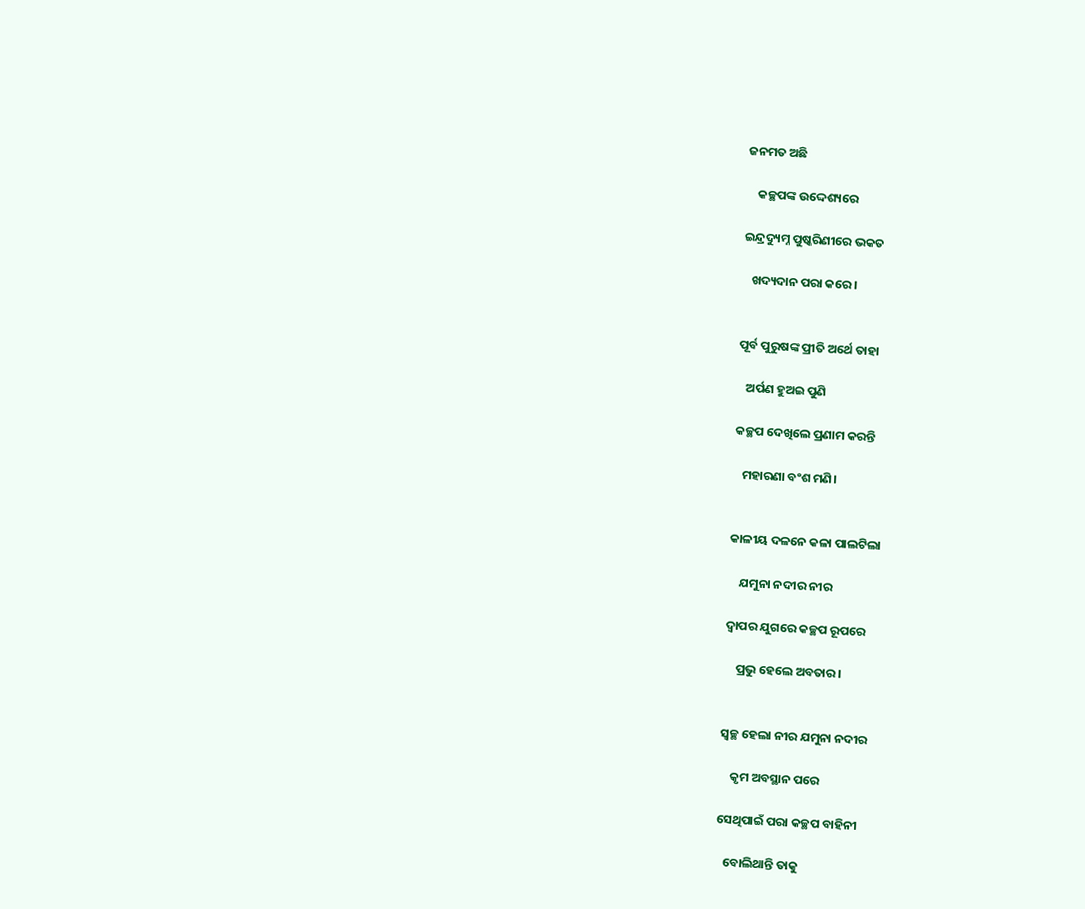ଜନମତ ଅଛି

    କଚ୍ଛପଙ୍କ ଉଦ୍ଦେଶ୍ୟରେ

ଇନ୍ଦ୍ରଦ୍ୟୁମ୍ନ ପୁଷ୍କରିଣୀରେ ଭକତ

   ଖଦ୍ୟଦାନ ପରା କରେ।


ପୂର୍ବ ପୁରୁଷଙ୍କ ପ୍ରୀତି ଅର୍ଥେ ତାହା

   ଅର୍ପଣ ହୁଅଇ ପୁଣି

କଚ୍ଛପ ଦେଖିଲେ ପ୍ରଣାମ କରନ୍ତି

   ମହାରଣା ବଂଶ ମଣି।


କାଳୀୟ ଦଳନେ କଳା ପାଲଟିଲା

    ଯମୁନା ନଦୀର ନୀର

ଦ୍ଵାପର ଯୁଗରେ କଚ୍ଛପ ରୂପରେ

    ପ୍ରଭୁ ହେଲେ ଅବତାର।


ସ୍ୱଚ୍ଛ ହେଲା ନୀର ଯମୁନା ନଦୀର

    କୃମ ଅବସ୍ଥାନ ପରେ

ସେଥିପାଇଁ ପରା କଚ୍ଛପ ବାହିନୀ

   ବୋଲିଥାନ୍ତି ତାକୁ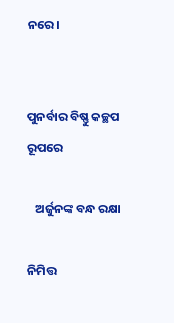ନରେ।


ପୁନର୍ବାର ବିଷ୍ଣୁ କଚ୍ଛପ ରୂପରେ

   ଅର୍ଜୁନଙ୍କ ବନ୍ଧ ରକ୍ଷା

ନିମିତ୍ତ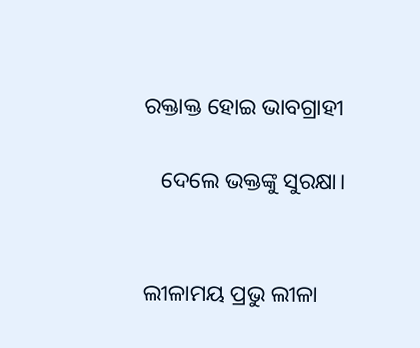ରକ୍ତାକ୍ତ ହୋଇ ଭାବଗ୍ରାହୀ

   ଦେଲେ ଭକ୍ତଙ୍କୁ ସୁରକ୍ଷା।


ଲୀଳାମୟ ପ୍ରଭୁ ଲୀଳା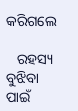କରିଗଲେ

   ରହସ୍ୟ ବୁଝିବା ପାଇଁ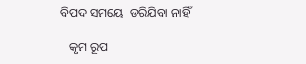ବିପଦ ସମୟେ  ଡରିଯିବା ନାହିଁ

   କୃମ ରୂପ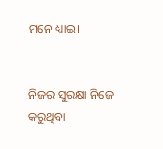ମନେ ଧ୍ୟାଇ।


ନିଜର ସୁରକ୍ଷା ନିଜେ କରୁଥିବା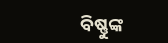ବିଷ୍ଣୁଙ୍କ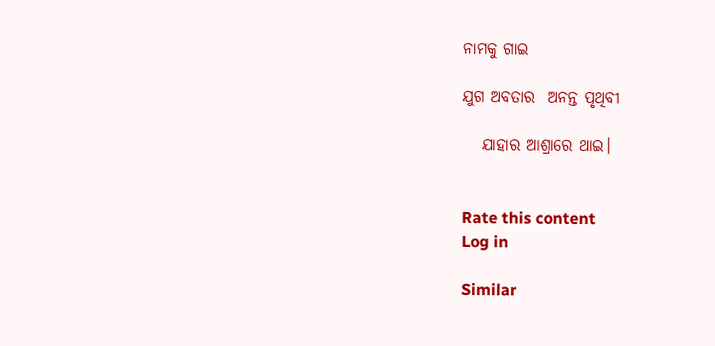ନାମକୁ ଗାଇ

ଯୁଗ ଅବତାର  ଅନନ୍ତ ପୃଥିବୀ

   ଯାହାର ଆଶ୍ରାରେ ଥାଇ।


Rate this content
Log in

Similar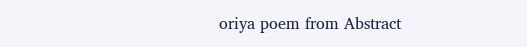oriya poem from Abstract